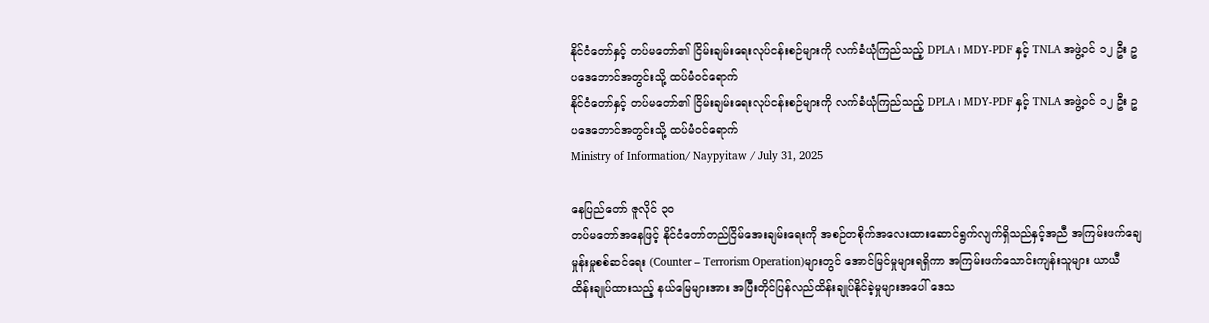နိုင်ငံတော်နှင့် တပ်မတော်၏ ငြိမ်းချမ်းရေးလုပ်ငန်းစဉ်များကို လက်ခံယုံကြည်သည့် DPLA ၊ MDY-PDF နှင့် TNLA အဖွဲ့ဝင် ၁၂ ဦး ဥပဒေဘောင်အတွင်းသို့ ထပ်မံဝင်ရောက်
နိုင်ငံတော်နှင့် တပ်မတော်၏ ငြိမ်းချမ်းရေးလုပ်ငန်းစဉ်များကို လက်ခံယုံကြည်သည့် DPLA ၊ MDY-PDF နှင့် TNLA အဖွဲ့ဝင် ၁၂ ဦး ဥပဒေဘောင်အတွင်းသို့ ထပ်မံဝင်ရောက်
Ministry of Information/ Naypyitaw / July 31, 2025

နေပြည်တော် ဇူလိုင် ၃၀
တပ်မတော်အနေဖြင့် နိုင်ငံတော်တည်ငြိမ်အေးချမ်းရေးကို အစဉ်တစိုက်အလေးထားဆောင်ရွက်လျက်ရှိသည်နှင့်အညီ အကြမ်းဖက်ချေမှုန်းမှုစစ်ဆင်ရေး (Counter – Terrorism Operation)များတွင် အောင်မြင်မှုများရရှိကာ အကြမ်းဖက်သောင်းကျန်းသူများ ယာယီထိန်းချုပ်ထားသည့် နယ်မြေများအား အပြီးတိုင်ပြန်လည်ထိန်းချုပ်နိုင်ခဲ့မှုများအပေါ် ဒေသ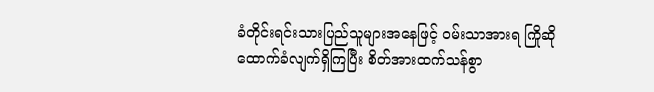ခံတိုင်းရင်းသားပြည်သူများအနေဖြင့် ဝမ်းသာအားရ ကြိုဆိုထောက်ခံလျက်ရှိကြပြီး စိတ်အားထက်သန်စွာ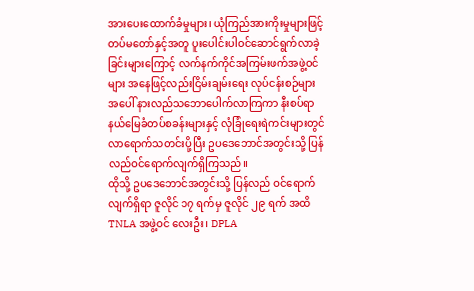အားပေးထောက်ခံမှုများ၊ ယုံကြည်အားကိုးမှုများဖြင့် တပ်မတော်နှင့်အတူ ပူးပေါင်းပါဝင်ဆောင်ရွက်လာခဲ့ခြင်းများကြောင့် လက်နက်ကိုင်အကြမ်းဖက်အဖွဲ့ဝင်များ အနေဖြင့်လည်းငြိမ်းချမ်းရေး လုပ်ငန်းစဉ်များအပေါ် နားလည်သဘောပေါက်လာကြကာ နီးစပ်ရာနယ်မြေခံတပ်စခန်းများနှင့် လုံခြုံရေးရဲကင်းများတွင် လာရောက်သတင်းပို့ပြီး ဥပဒေဘောင်အတွင်းသို့ ပြန်လည်ဝင်ရောက်လျက်ရှိကြသည်။
ထိုသို့ ဥပဒေဘောင်အတွင်းသို့ ပြန်လည် ဝင်ရောက်လျက်ရှိရာ ဇူလိုင် ၁၇ ရက်မှ ဇူလိုင် ၂၉ ရက် အထိ TNLA အဖွဲ့ဝင် လေးဦး၊ DPLA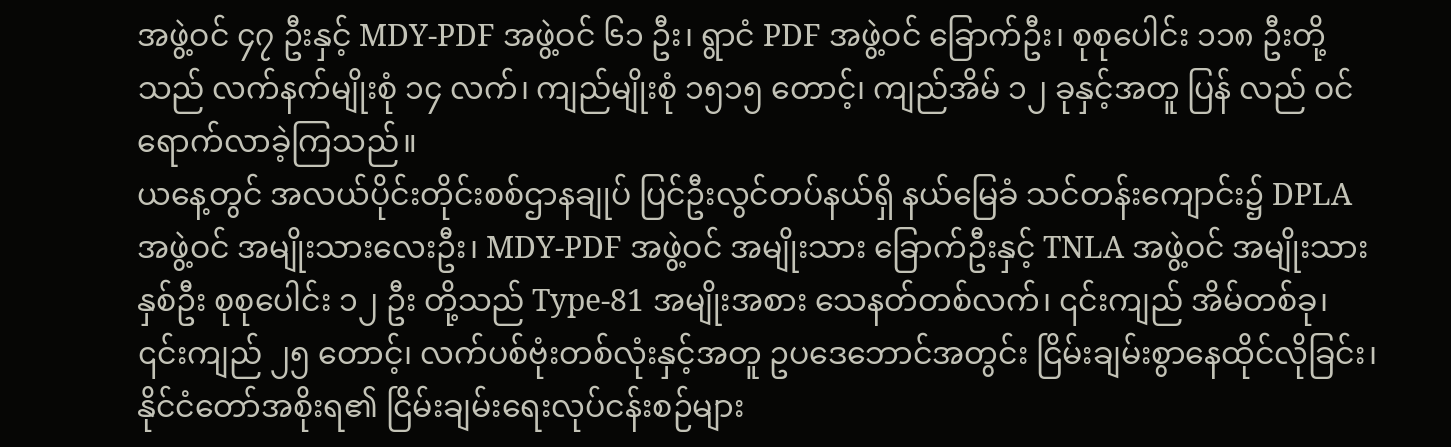အဖွဲ့ဝင် ၄၇ ဦးနှင့် MDY-PDF အဖွဲ့ဝင် ၆၁ ဦး၊ ရွာငံ PDF အဖွဲ့ဝင် ခြောက်ဦး၊ စုစုပေါင်း ၁၁၈ ဦးတို့သည် လက်နက်မျိုးစုံ ၁၄ လက်၊ ကျည်မျိုးစုံ ၁၅၁၅ တောင့်၊ ကျည်အိမ် ၁၂ ခုနှင့်အတူ ပြန် လည် ဝင်ရောက်လာခဲ့ကြသည်။
ယနေ့တွင် အလယ်ပိုင်းတိုင်းစစ်ဌာနချုပ် ပြင်ဦးလွင်တပ်နယ်ရှိ နယ်မြေခံ သင်တန်းကျောင်း၌ DPLA အဖွဲ့ဝင် အမျိုးသားလေးဦး၊ MDY-PDF အဖွဲ့ဝင် အမျိုးသား ခြောက်ဦးနှင့် TNLA အဖွဲ့ဝင် အမျိုးသားနှစ်ဦး စုစုပေါင်း ၁၂ ဦး တို့သည် Type-81 အမျိုးအစား သေနတ်တစ်လက်၊ ၎င်းကျည် အိမ်တစ်ခု၊ ၎င်းကျည် ၂၅ တောင့်၊ လက်ပစ်ဗုံးတစ်လုံးနှင့်အတူ ဥပဒေဘောင်အတွင်း ငြိမ်းချမ်းစွာနေထိုင်လိုခြင်း၊ နိုင်ငံတော်အစိုးရ၏ ငြိမ်းချမ်းရေးလုပ်ငန်းစဉ်များ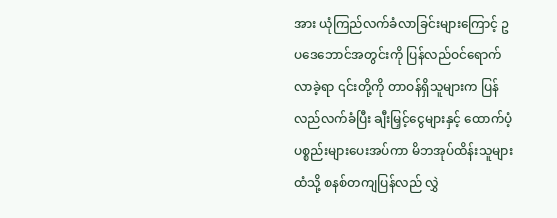အား ယုံကြည်လက်ခံလာခြင်းများကြောင့် ဥပဒေဘောင်အတွင်းကို ပြန်လည်ဝင်ရောက်လာခဲ့ရာ ၎င်းတို့ကို တာဝန်ရှိသူများက ပြန်လည်လက်ခံပြီး ချီးမြှင့်ငွေများနှင့် ထောက်ပံ့ပစ္စည်းများပေးအပ်ကာ မိဘအုပ်ထိန်းသူများထံသို့ စနစ်တကျပြန်လည် လွှဲ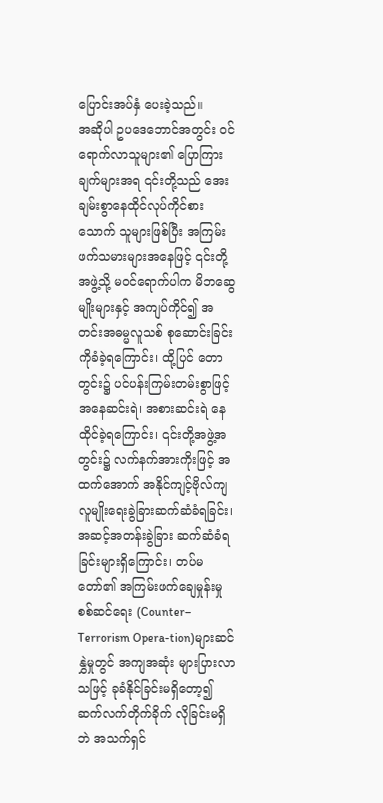ပြောင်းအပ်နှံ ပေးခဲ့သည်။
အဆိုပါ ဥပဒေဘောင်အတွင်း ဝင်ရောက်လာသူများ၏ ပြောကြားချက်များအရ ၎င်းတို့သည် အေးချမ်းစွာနေထိုင်လုပ်ကိုင်စားသောက် သူများဖြစ်ပြီး အကြမ်းဖက်သမားများအနေဖြင့် ၎င်းတို့အဖွဲ့သို့ မဝင်ရောက်ပါက မိဘဆွေမျိုးများနှင့် အကျပ်ကိုင်၍ အတင်းအဓမ္မလူသစ် စုဆောင်းခြင်းကိုခံခဲ့ရကြောင်း၊ ထို့ပြင် တောတွင်း၌ ပင်ပန်းကြမ်းတမ်းစွာဖြင့် အနေဆင်းရဲ၊ အစားဆင်းရဲ နေထိုင်ခဲ့ရကြောင်း၊ ၎င်းတို့အဖွဲ့အတွင်း၌ လက်နက်အားကိုးဖြင့် အထက်အောက် အနိုင်ကျင့်ဗိုလ်ကျ လူမျိုးရေးခွဲခြားဆက်ဆံခံရခြင်း၊ အဆင့်အတန်းခွဲခြား ဆက်ဆံခံရခြင်းများရှိကြောင်း၊ တပ်မတော်၏ အကြမ်းဖက်ချေမှုန်းမှုစစ်ဆင်ရေး (Counter– Terrorism Opera-tion)များဆင်နွှဲမှုတွင် အကျအဆုံး များပြားလာသဖြင့် ခုခံနိုင်ခြင်းမရှိတော့၍ ဆက်လက်တိုက်ခိုက် လိုခြင်းမရှိဘဲ အသက်ရှင်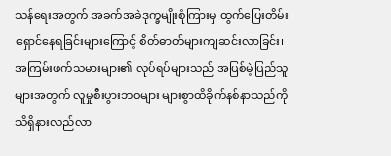သန်ရေးအတွက် အခက်အခဲဒုက္ခမျိုးစုံကြားမှ ထွက်ပြေးတိမ်းရှောင်နေရခြင်းများကြောင့် စိတ်ဓာတ်များကျဆင်းလာခြင်း၊ အကြမ်းဖက်သမားများ၏ လုပ်ရပ်များသည် အပြစ်မဲ့ပြည်သူများအတွက် လူမှုစီးပွားဘဝများ များစွာထိခိုက်နစ်နာသည်ကို သိရှိနားလည်လာ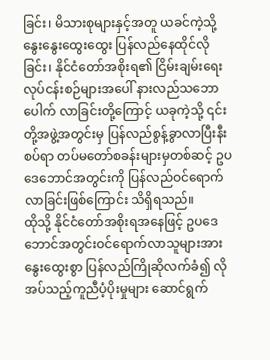ခြင်း၊ မိသားစုများနှင့်အတူ ယခင်ကဲ့သို့ နွေးနွေးထွေးထွေး ပြန်လည်နေထိုင်လိုခြင်း၊ နိုင်ငံတော်အစိုးရ၏ ငြိမ်းချမ်းရေးလုပ်ငန်းစဉ်များအပေါ် နားလည်သဘောပေါက် လာခြင်းတို့ကြောင့် ယခုကဲ့သို့ ၎င်းတို့အဖွဲ့အတွင်းမှ ပြန်လည်စွန့်ခွာလာပြီးနီးစပ်ရာ တပ်မတော်စခန်းများမှတစ်ဆင့် ဥပဒေဘောင်အတွင်းကို ပြန်လည်ဝင်ရောက်လာခြင်းဖြစ်ကြောင်း သိရှိရသည်။
ထိုသို့ နိုင်ငံတော်အစိုးရအနေဖြင့် ဥပဒေဘောင်အတွင်းဝင်ရောက်လာသူများအား နွေးထွေးစွာ ပြန်လည်ကြိုဆိုလက်ခံ၍ လိုအပ်သည့်ကူညီပံ့ပိုးမှုများ ဆောင်ရွက်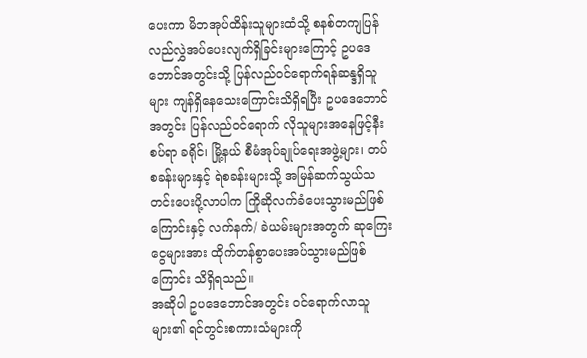ပေးကာ မိဘအုပ်ထိန်းသူများထံသို့ စနစ်တကျပြန်လည်လွှဲအပ်ပေးလျက်ရှိခြင်းများကြောင့် ဥပဒေဘောင်အတွင်းသို့ ပြန်လည်ဝင်ရောက်ရန်ဆန္ဒရှိသူများ ကျန်ရှိနေသေးကြောင်းသိရှိရပြီး ဥပဒေဘောင်အတွင်း ပြန်လည်ဝင်ရောက် လိုသူများအနေဖြင့်နီးစပ်ရာ ခရိုင်၊ မြို့နယ် စီမံအုပ်ချုပ်ရေးအဖွဲ့များ၊ တပ်စခန်းများနှင့် ရဲစခန်းများသို့ အမြန်ဆက်သွယ်သတင်းပေးပို့လာပါက ကြိုဆိုလက်ခံပေးသွားမည်ဖြစ်ကြောင်းနှင့် လက်နက်/ ခဲယမ်းများအတွက် ဆုကြေးငွေများအား ထိုက်တန်စွာပေးအပ်သွားမည်ဖြစ်ကြောင်း သိရှိရသည်။
အဆိုပါ ဥပဒေဘောင်အတွင်း ဝင်ရောက်လာသူများ၏ ရင်တွင်းစကားသံများကို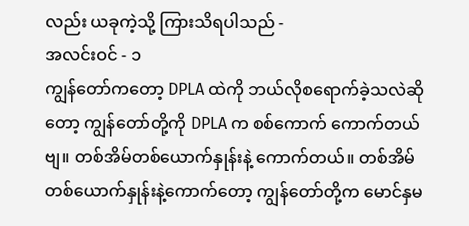လည်း ယခုကဲ့သို့ ကြားသိရပါသည် -
အလင်းဝင် - ၁
ကျွန်တော်ကတော့ DPLA ထဲကို ဘယ်လိုစရောက်ခဲ့သလဲဆိုတော့ ကျွန်တော်တို့ကို DPLA က စစ်ကောက် ကောက်တယ်ဗျ။ တစ်အိမ်တစ်ယောက်နှုန်းနဲ့ ကောက်တယ်။ တစ်အိမ်တစ်ယောက်နှုန်းနဲ့ကောက်တော့ ကျွန်တော်တို့က မောင်နှမ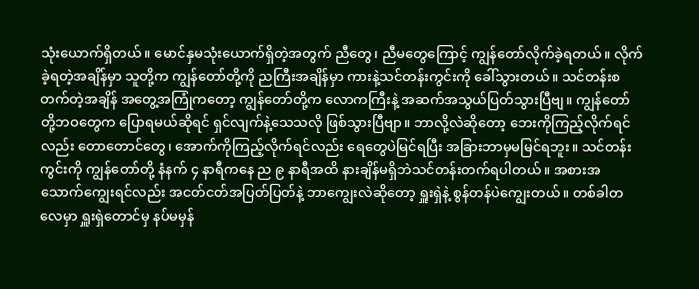သုံးယောက်ရှိတယ်။ မောင်နှမသုံးယောက်ရှိတဲ့အတွက် ညီတွေ၊ ညီမတွေကြောင့် ကျွန်တော်လိုက်ခဲ့ရတယ်။ လိုက်ခဲ့ရတဲ့အချိန်မှာ သူတို့က ကျွန်တော်တို့ကို ညကြီးအချိန်မှာ ကားနဲ့သင်တန်းကွင်းကို ခေါ်သွားတယ်။ သင်တန်းစတက်တဲ့အချိန် အတွေ့အကြုံကတော့ ကျွန်တော်တို့က လောကကြီးနဲ့ အဆက်အသွယ်ပြတ်သွားပြီဗျ။ ကျွန်တော်တို့ဘဝတွေက ပြောရမယ်ဆိုရင် ရှင်လျက်နဲ့သေသလို ဖြစ်သွားပြီဗျာ။ ဘာလို့လဲဆိုတော့ ဘေးကိုကြည့်လိုက်ရင်လည်း တောတောင်တွေ၊ အောက်ကိုကြည့်လိုက်ရင်လည်း ရေတွေပဲမြင်ရပြီး အခြားဘာမှမမြင်ရဘူး။ သင်တန်းကွင်းကို ကျွန်တော်တို့ နံနက် ၄ နာရီကနေ ည ၉ နာရီအထိ နားချိန်မရှိဘဲသင်တန်းတက်ရပါတယ်။ အစားအသောက်ကျွေးရင်လည်း အငတ်ငတ်အပြတ်ပြတ်နဲ့ ဘာကျွေးလဲဆိုတော့ ရှူးရှဲနဲ့ စွန်တန်ပဲကျွေးတယ်။ တစ်ခါတလေမှာ ရှူးရှဲတောင်မှ နပ်မမှန်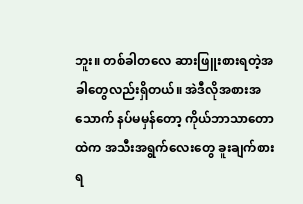ဘူး။ တစ်ခါတလေ ဆားဖြူးစားရတဲ့အခါတွေလည်းရှိတယ်။ အဲဒီလိုအစားအသောက် နပ်မမှန်တော့ ကိုယ်ဘာသာတောထဲက အသီးအရွက်လေးတွေ ခူးချက်စားရ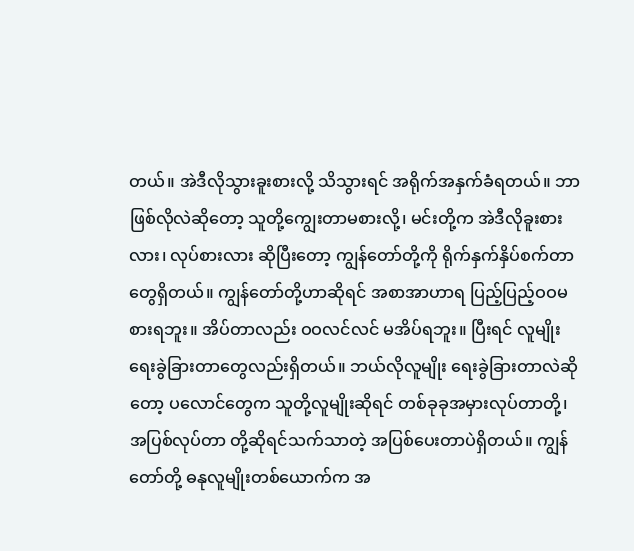တယ်။ အဲဒီလိုသွားခူးစားလို့ သိသွားရင် အရိုက်အနှက်ခံရတယ်။ ဘာဖြစ်လိုလဲဆိုတော့ သူတို့ကျွေးတာမစားလို့၊ မင်းတို့က အဲဒီလိုခူးစားလား၊ လုပ်စားလား ဆိုပြီးတော့ ကျွန်တော်တို့ကို ရိုက်နှက်နှိပ်စက်တာတွေရှိတယ်။ ကျွန်တော်တို့ဟာဆိုရင် အစာအာဟာရ ပြည့်ပြည့်ဝဝမစားရဘူး။ အိပ်တာလည်း ဝဝလင်လင် မအိပ်ရဘူး။ ပြီးရင် လူမျိုးရေးခွဲခြားတာတွေလည်းရှိတယ်။ ဘယ်လိုလူမျိုး ရေးခွဲခြားတာလဲဆိုတော့ ပလောင်တွေက သူတို့လူမျိုးဆိုရင် တစ်ခုခုအမှားလုပ်တာတို့၊ အပြစ်လုပ်တာ တို့ဆိုရင်သက်သာတဲ့ အပြစ်ပေးတာပဲရှိတယ်။ ကျွန်တော်တို့ ဓနုလူမျိုးတစ်ယောက်က အ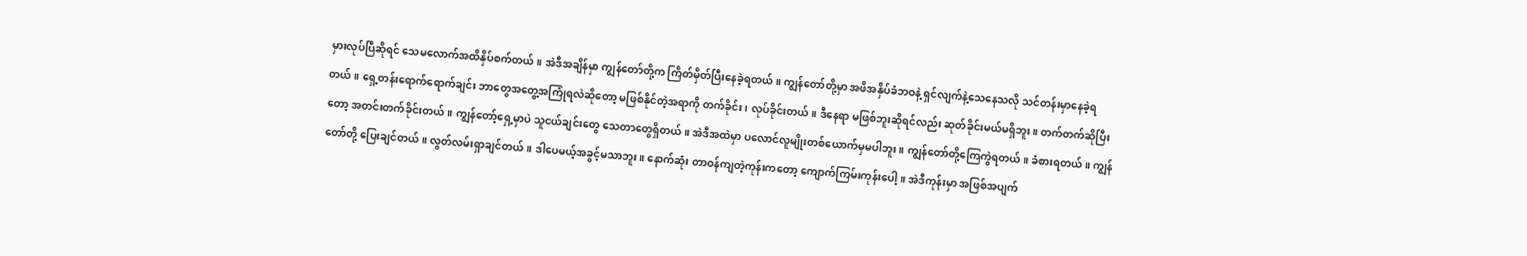မှားလုပ်ပြီဆိုရင် သေမလောက်အထိနှိပ်စက်တယ်။ အဲဒီအချိန်မှာ ကျွန်တော်တို့က ကြိတ်မှိတ်ပြီးနေခဲ့ရတယ်။ ကျွန်တော်တို့မှာ အဖိအနှိပ်ခံဘဝနဲ့ ရှင်လျက်နဲ့သေနေသလို သင်တန်းမှာနေခဲ့ရတယ်။ ရှေ့တန်းရောက်ရောက်ချင်း ဘာတွေအတွေ့အကြုံရလဲဆိုတော့ မဖြစ်နိုင်တဲ့အရာကို တက်ခိုင်း၊ လုပ်ခိုင်းတယ်။ ဒီနေရာ မဖြစ်ဘူးဆိုရင်လည်း ဆုတ်ခိုင်းမယ်မရှိဘူး။ တက်တက်ဆိုပြီးတော့ အတင်းတက်ခိုင်းတယ်။ ကျွန်တော့်ရှေ့မှာပဲ သူငယ်ချင်းတွေ သေတာတွေရှိတယ်။ အဲဒီအထဲမှာ ပလောင်လူမျိုးတစ်ယောက်မှမပါဘူး။ ကျွန်တော်တို့ကြေကွဲရတယ်။ ခံစားရတယ်။ ကျွန်တော်တို့ ပြေးချင်တယ်။ လွတ်လမ်းရှာချင်တယ်။ ဒါပေမယ့်အခွင့်မသာဘူး။ နောက်ဆုံး တာဝန်ကျတဲ့ကုန်းကတော့ ကျောက်ကြမ်းကုန်းပေါ့။ အဲဒီကုန်းမှာ အဖြစ်အပျက်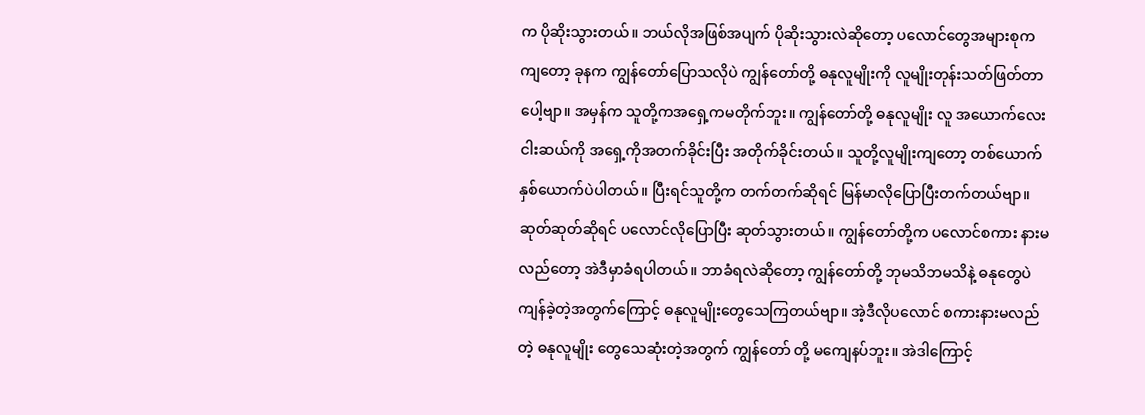က ပိုဆိုးသွားတယ်။ ဘယ်လိုအဖြစ်အပျက် ပိုဆိုးသွားလဲဆိုတော့ ပလောင်တွေအများစုကကျတော့ ခုနက ကျွန်တော်ပြောသလိုပဲ ကျွန်တော်တို့ ဓနုလူမျိုးကို လူမျိုးတုန်းသတ်ဖြတ်တာပေါ့ဗျာ။ အမှန်က သူတို့ကအရှေ့ကမတိုက်ဘူး။ ကျွန်တော်တို့ ဓနုလူမျိုး လူ အယောက်လေးငါးဆယ်ကို အရှေ့ကိုအတက်ခိုင်းပြီး အတိုက်ခိုင်းတယ်။ သူတို့လူမျိုးကျတော့ တစ်ယောက်နှစ်ယောက်ပဲပါတယ်။ ပြီးရင်သူတို့က တက်တက်ဆိုရင် မြန်မာလိုပြောပြီးတက်တယ်ဗျာ။ ဆုတ်ဆုတ်ဆိုရင် ပလောင်လိုပြောပြီး ဆုတ်သွားတယ်။ ကျွန်တော်တို့က ပလောင်စကား နားမလည်တော့ အဲဒီမှာခံရပါတယ်။ ဘာခံရလဲဆိုတော့ ကျွန်တော်တို့ ဘုမသိဘမသိနဲ့ ဓနုတွေပဲကျန်ခဲ့တဲ့အတွက်ကြောင့် ဓနုလူမျိုးတွေသေကြတယ်ဗျာ။ အဲ့ဒီလိုပလောင် စကားနားမလည်တဲ့ ဓနုလူမျိုး တွေသေဆုံးတဲ့အတွက် ကျွန်တော် တို့ မကျေနပ်ဘူး။ အဲဒါကြောင့်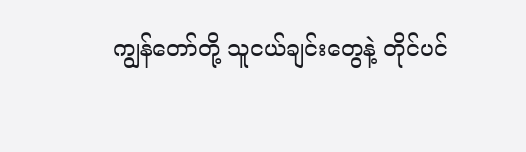ကျွန်တော်တို့ သူငယ်ချင်းတွေနဲ့ တိုင်ပင်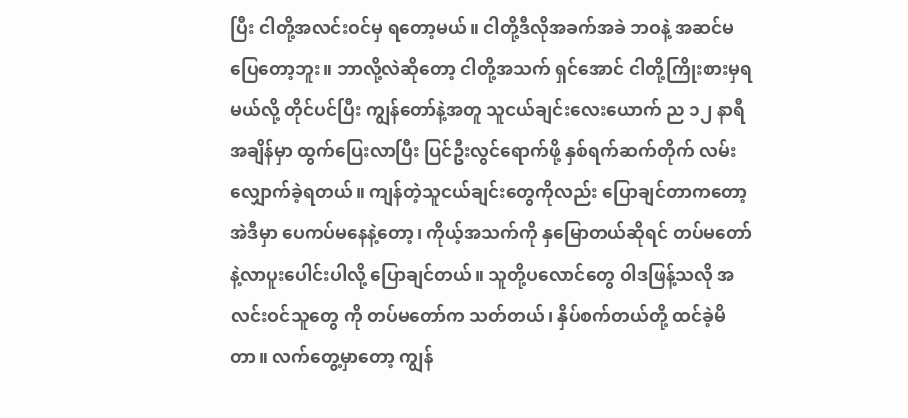ပြီး ငါတို့အလင်းဝင်မှ ရတော့မယ်။ ငါတို့ဒီလိုအခက်အခဲ ဘဝနဲ့ အဆင်မပြေတော့ဘူး။ ဘာလို့လဲဆိုတော့ ငါတို့အသက် ရှင်အောင် ငါတို့ကြိုးစားမှရမယ်လို့ တိုင်ပင်ပြီး ကျွန်တော်နဲ့အတူ သူငယ်ချင်းလေးယောက် ည ၁၂ နာရီအချိန်မှာ ထွက်ပြေးလာပြီး ပြင်ဦးလွင်ရောက်ဖို့ နှစ်ရက်ဆက်တိုက် လမ်းလျှောက်ခဲ့ရတယ်။ ကျန်တဲ့သူငယ်ချင်းတွေကိုလည်း ပြောချင်တာကတော့ အဲဒီမှာ ပေကပ်မနေနဲ့တော့၊ ကိုယ့်အသက်ကို နှမြောတယ်ဆိုရင် တပ်မတော်နဲ့လာပူးပေါင်းပါလို့ ပြောချင်တယ်။ သူတို့ပလောင်တွေ ဝါဒဖြန့်သလို အလင်းဝင်သူတွေ ကို တပ်မတော်က သတ်တယ်၊ နှိပ်စက်တယ်တို့ ထင်ခဲ့မိတာ။ လက်တွေ့မှာတော့ ကျွန်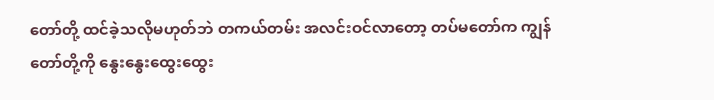တော်တို့ ထင်ခဲ့သလိုမဟုတ်ဘဲ တကယ်တမ်း အလင်းဝင်လာတော့ တပ်မတော်က ကျွန်တော်တို့ကို နွေးနွေးထွေးထွေး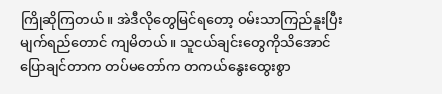ကြိုဆိုကြတယ်။ အဲဒီလိုတွေမြင်ရတော့ ဝမ်းသာကြည်နူးပြီး မျက်ရည်တောင် ကျမိတယ်။ သူငယ်ချင်းတွေကိုသိအောင် ပြောချင်တာက တပ်မတော်က တကယ်နွေးထွေးစွာ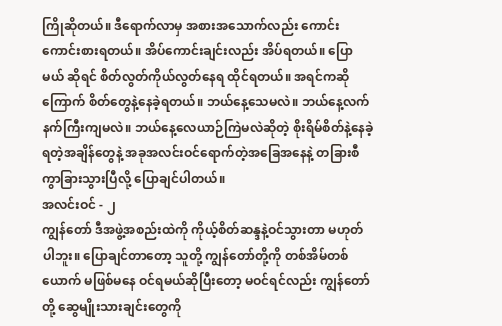ကြိုဆိုတယ်။ ဒီရောက်လာမှ အစားအသောက်လည်း ကောင်းကောင်းစားရတယ်။ အိပ်ကောင်းချင်းလည်း အိပ်ရတယ်။ ပြောမယ် ဆိုရင် စိတ်လွတ်ကိုယ်လွတ်နေရ ထိုင်ရတယ်။ အရင်ကဆိုကြောက် စိတ်တွေနဲ့နေခဲ့ရတယ်။ ဘယ်နေ့သေမလဲ။ ဘယ်နေ့လက်နက်ကြီးကျမလဲ။ ဘယ်နေ့လေယာဉ်ကြဲမလဲဆိုတဲ့ စိုးရိမ်စိတ်နဲ့နေခဲ့ရတဲ့အချိန်တွေနဲ့ အခုအလင်းဝင်ရောက်တဲ့အခြေအနေနဲ့ တခြားစီကွာခြားသွားပြီလို့ ပြောချင်ပါတယ်။
အလင်းဝင် - ၂
ကျွန်တော် ဒီအဖွဲ့အစည်းထဲကို ကိုယ့်စိတ်ဆန္ဒနဲ့ဝင်သွားတာ မဟုတ်ပါဘူး။ ပြောချင်တာတော့ သူတို့ ကျွန်တော်တို့ကို တစ်အိမ်တစ်ယောက် မဖြစ်မနေ ဝင်ရမယ်ဆိုပြီးတော့ မဝင်ရင်လည်း ကျွန်တော်တို့ ဆွေမျိုးသားချင်းတွေကို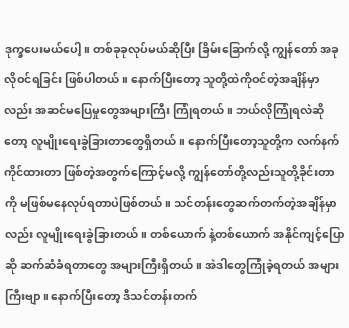ဒုက္ခပေးမယ်ပေါ့။ တစ်ခုခုလုပ်မယ်ဆိုပြီး ခြိမ်းခြောက်လို့ ကျွန်တော် အခုလိုဝင်ရခြင်း ဖြစ်ပါတယ်။ နောက်ပြီးတော့ သူတို့ထဲကိုဝင်တဲ့အချိန်မှာလည်း အဆင်မပြေမှုတွေအများကြီး ကြုံရတယ်။ ဘယ်လိုကြုံရလဲဆိုတော့ လူမျိုးရေးခွဲခြားတာတွေရှိတယ်။ နောက်ပြီးတော့သူတို့က လက်နက်ကိုင်ထားတာ ဖြစ်တဲ့အတွက်ကြောင့်မလို့ ကျွန်တော်တို့လည်းသူတို့ခိုင်းတာကို မဖြစ်မနေလုပ်ရတာပဲဖြစ်တယ်။ သင်တန်းတွေဆက်တက်တဲ့အချိန်မှာလည်း လူမျိုးရေးခွဲခြားတယ်။ တစ်ယောက် နဲ့တစ်ယောက် အနိုင်ကျင့်ပြောဆို ဆက်ဆံခံရတာတွေ အများကြီးရှိတယ်။ အဲဒါတွေကြုံခဲ့ရတယ် အများကြီးဗျာ။ နောက်ပြီးတော့ ဒီသင်တန်းတက်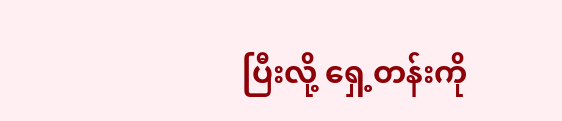ပြီးလို့ ရှေ့တန်းကို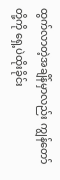ထွက်လာတဲ့အချိန်မှာလည်း ကျွန်တော်တို့ကို ရှေ့ပဲထိုးခိုင်း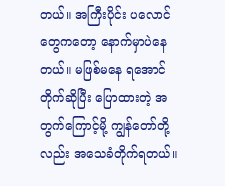တယ်။ အကြီးပိုင်း ပလောင်တွေကတော့ နောက်မှာပဲနေတယ်။ မဖြစ်မနေ ရအောင်တိုက်ဆိုပြီး ပြောထားတဲ့ အတွက်ကြောင့်မို့ ကျွန်တော်တို့လည်း အသေခံတိုက်ရတယ်။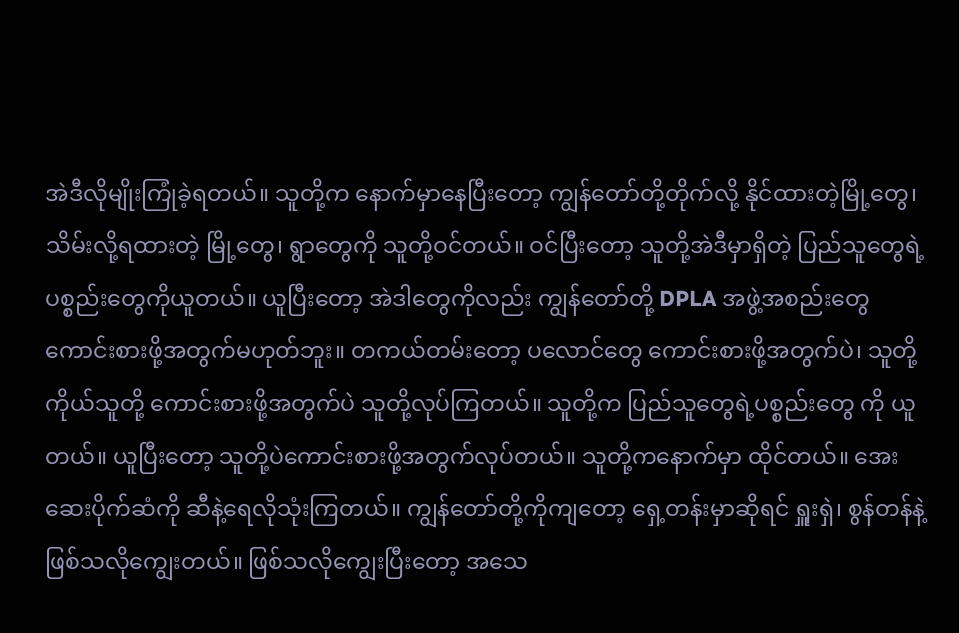အဲဒီလိုမျိုးကြုံခဲ့ရတယ်။ သူတို့က နောက်မှာနေပြီးတော့ ကျွန်တော်တို့တိုက်လို့ နိုင်ထားတဲ့မြို့တွေ၊ သိမ်းလို့ရထားတဲ့ မြို့တွေ၊ ရွာတွေကို သူတို့ဝင်တယ်။ ဝင်ပြီးတော့ သူတို့အဲဒီမှာရှိတဲ့ ပြည်သူတွေရဲ့ပစ္စည်းတွေကိုယူတယ်။ ယူပြီးတော့ အဲဒါတွေကိုလည်း ကျွန်တော်တို့ DPLA အဖွဲ့အစည်းတွေ ကောင်းစားဖို့အတွက်မဟုတ်ဘူး။ တကယ်တမ်းတော့ ပလောင်တွေ ကောင်းစားဖို့အတွက်ပဲ၊ သူတို့ကိုယ်သူတို့ ကောင်းစားဖို့အတွက်ပဲ သူတို့လုပ်ကြတယ်။ သူတို့က ပြည်သူတွေရဲ့ပစ္စည်းတွေ ကို ယူတယ်။ ယူပြီးတော့ သူတို့ပဲကောင်းစားဖို့အတွက်လုပ်တယ်။ သူတို့ကနောက်မှာ ထိုင်တယ်။ အေးဆေးပိုက်ဆံကို ဆီနဲ့ရေလိုသုံးကြတယ်။ ကျွန်တော်တို့ကိုကျတော့ ရှေ့တန်းမှာဆိုရင် ရှူးရှဲ၊ စွန်တန်နဲ့ ဖြစ်သလိုကျွေးတယ်။ ဖြစ်သလိုကျွေးပြီးတော့ အသေ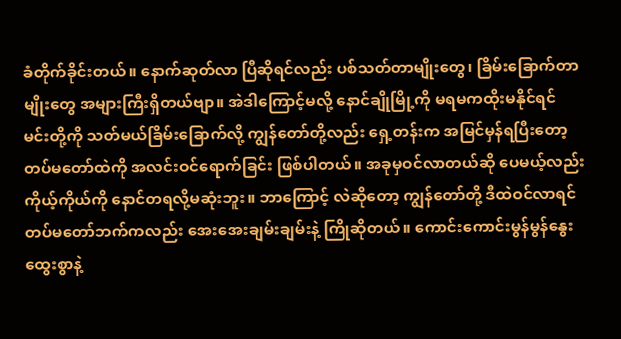ခံတိုက်ခိုင်းတယ်။ နောက်ဆုတ်လာ ပြီဆိုရင်လည်း ပစ်သတ်တာမျိုးတွေ၊ ခြိမ်းခြောက်တာမျိုးတွေ အများကြီးရှိတယ်ဗျာ။ အဲဒါကြောင့်မလို့ နောင်ချိုမြို့ကို မရမကထိုးမနိုင်ရင် မင်းတို့ကို သတ်မယ်ခြိမ်းခြောက်လို့ ကျွန်တော်တို့လည်း ရှေ့တန်းက အမြင်မှန်ရပြီးတော့ တပ်မတော်ထဲကို အလင်းဝင်ရောက်ခြင်း ဖြစ်ပါတယ်။ အခုမှဝင်လာတယ်ဆို ပေမယ့်လည်း ကိုယ့်ကိုယ်ကို နောင်တရလို့မဆုံးဘူး။ ဘာကြောင့် လဲဆိုတော့ ကျွန်တော်တို့ ဒီထဲဝင်လာရင် တပ်မတော်ဘက်ကလည်း အေးအေးချမ်းချမ်းနဲ့ ကြိုဆိုတယ်။ ကောင်းကောင်းမွန်မွန်နွေးထွေးစွာနဲ့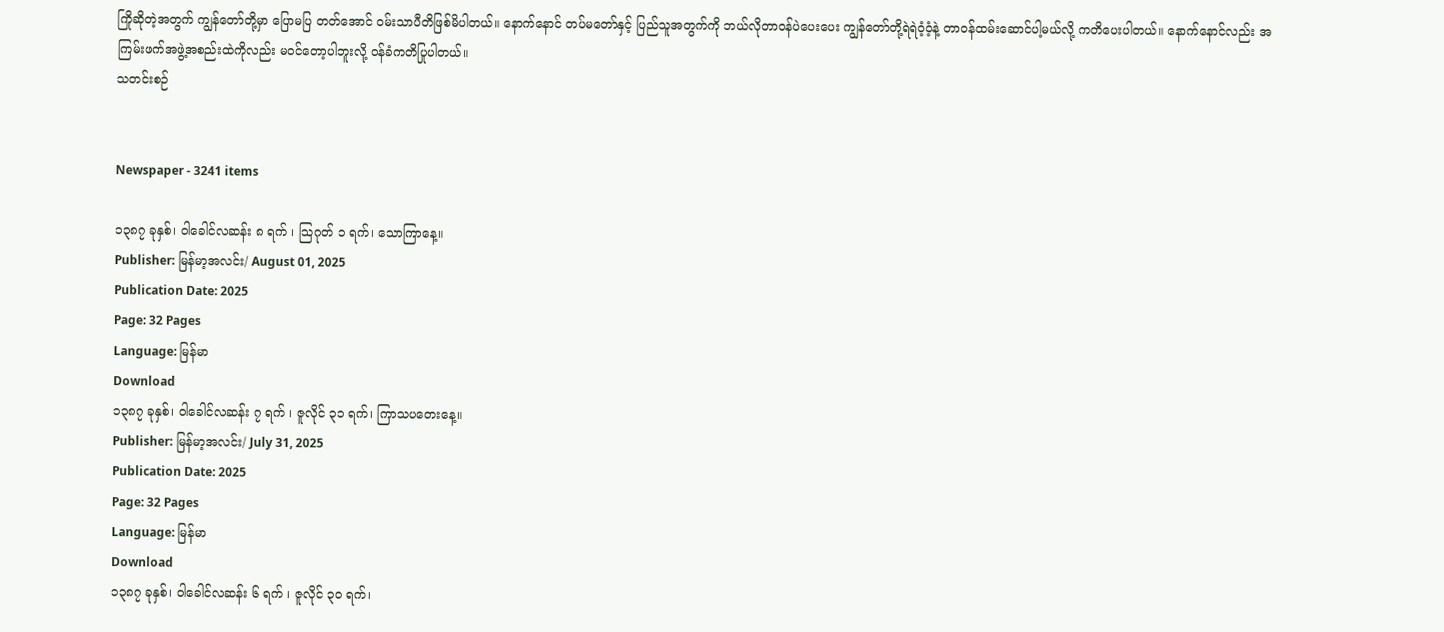ကြိုဆိုတဲ့အတွက် ကျွန်တော်တို့မှာ ပြောမပြ တတ်အောင် ဝမ်းသာပီတိဖြစ်မိပါတယ်။ နောက်နောင် တပ်မတော်နှင့် ပြည်သူအတွက်ကို ဘယ်လိုတာဝန်ပဲပေးပေး ကျွန်တော်တို့ရဲရဲဝံ့ဝံ့နဲ့ တာဝန်ထမ်းဆောင်ပါ့မယ်လို့ ကတိပေးပါတယ်။ နောက်နောင်လည်း အကြမ်းဖက်အဖွဲ့အစည်းထဲကိုလည်း မဝင်တော့ပါဘူးလို့ ဝန်ခံကတိပြုပါတယ်။
သတင်းစဉ်


Newspaper - 3241 items

၁၃၈၇ ခုနှစ်၊ ဝါခေါင်လဆန်း ၈ ရက် ၊ သြဂုတ် ၁ ရက်၊ သောကြာနေ့။
Publisher: မြန်မာ့အလင်း/ August 01, 2025
Publication Date: 2025
Page: 32 Pages
Language: မြန်မာ
Download
၁၃၈၇ ခုနှစ်၊ ဝါခေါင်လဆန်း ၇ ရက် ၊ ဇူလိုင် ၃၁ ရက်၊ ကြာသပတေးနေ့။
Publisher: မြန်မာ့အလင်း/ July 31, 2025
Publication Date: 2025
Page: 32 Pages
Language: မြန်မာ
Download
၁၃၈၇ ခုနှစ်၊ ဝါခေါင်လဆန်း ၆ ရက် ၊ ဇူလိုင် ၃၀ ရက်၊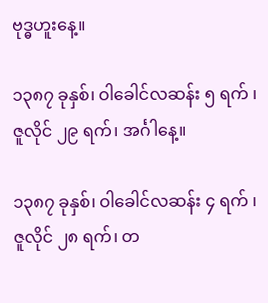ဗုဒ္ဓဟူးနေ့။

၁၃၈၇ ခုနှစ်၊ ဝါခေါင်လဆန်း ၅ ရက် ၊ ဇူလိုင် ၂၉ ရက်၊ အင်္ဂါနေ့။

၁၃၈၇ ခုနှစ်၊ ဝါခေါင်လဆန်း ၄ ရက် ၊ ဇူလိုင် ၂၈ ရက်၊ တ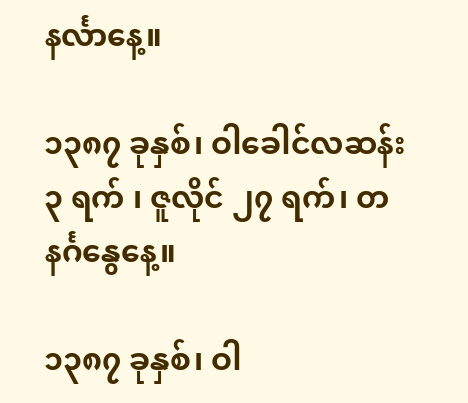နင်္လာနေ့။

၁၃၈၇ ခုနှစ်၊ ဝါခေါင်လဆန်း ၃ ရက် ၊ ဇူလိုင် ၂၇ ရက်၊ တနင်္ဂနွေနေ့။

၁၃၈၇ ခုနှစ်၊ ဝါ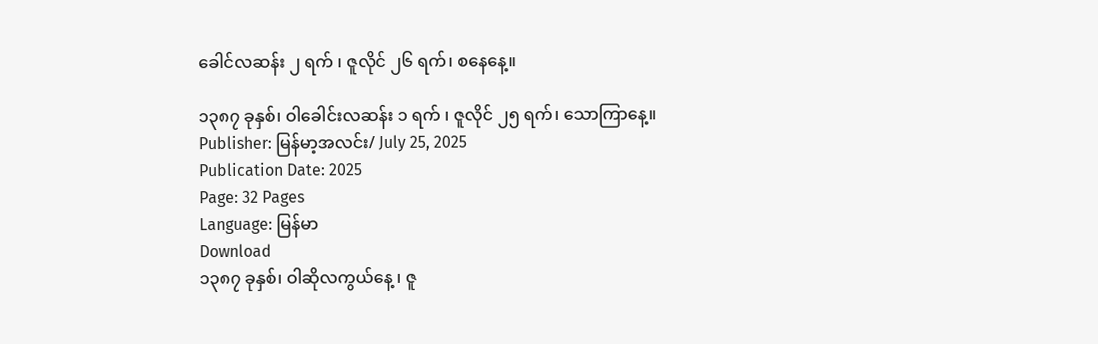ခေါင်လဆန်း ၂ ရက် ၊ ဇူလိုင် ၂၆ ရက်၊ စနေနေ့။

၁၃၈၇ ခုနှစ်၊ ဝါခေါင်းလဆန်း ၁ ရက် ၊ ဇူလိုင် ၂၅ ရက်၊ သောကြာနေ့။
Publisher: မြန်မာ့အလင်း/ July 25, 2025
Publication Date: 2025
Page: 32 Pages
Language: မြန်မာ
Download
၁၃၈၇ ခုနှစ်၊ ဝါဆိုလကွယ်နေ့ ၊ ဇူ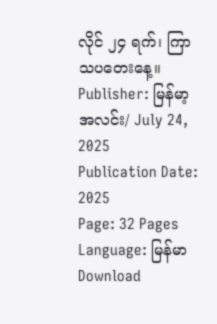လိုင် ၂၄ ရက်၊ ကြာသပတေးနေ့။
Publisher: မြန်မာ့အလင်း/ July 24, 2025
Publication Date: 2025
Page: 32 Pages
Language: မြန်မာ
Download